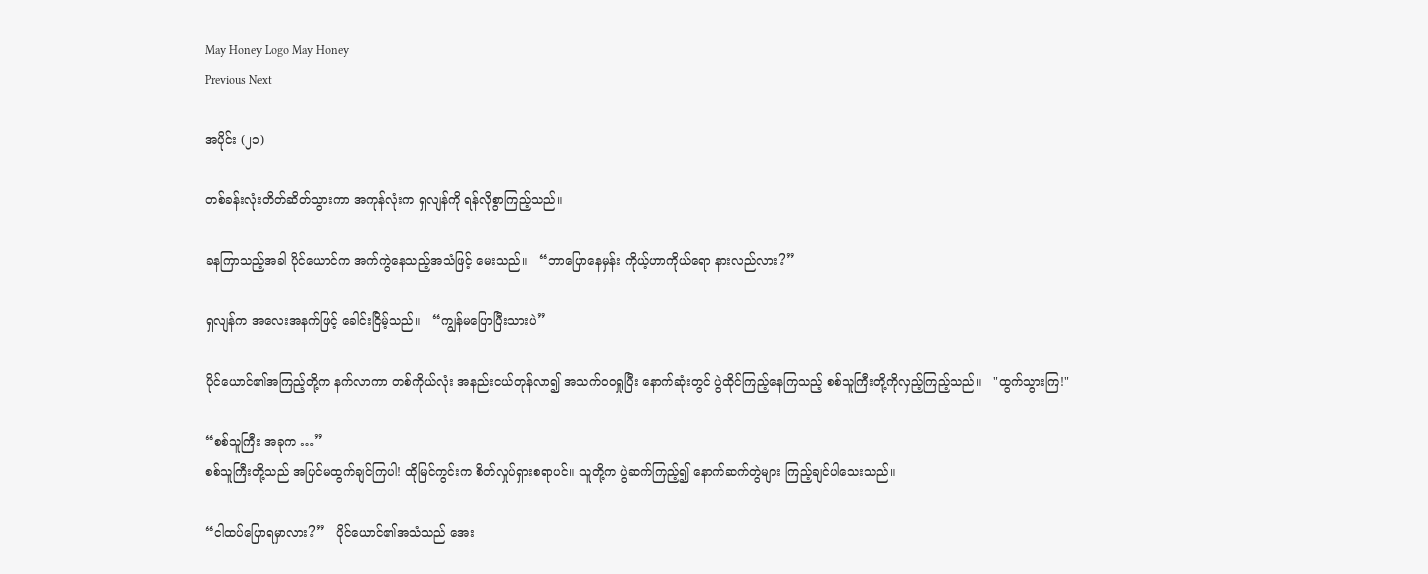May Honey Logo May Honey
Previous Next

အပိုင်း (၂၁)

တစ်ခန်းလုံးတိတ်ဆိတ်သွားကာ အကုန်လုံးက ရှလျန်ကို ရန်လိုစွာကြည့်သည်။

ခနကြာသည့်အခါ ပိုင်ယောင်က အက်ကွဲနေသည့်အသံဖြင့် မေးသည်။   “ဘာပြောနေမှန်း ကိုယ့်ဟာကိုယ်ရော နားလည်လား?”

ရှလျန်က အလေးအနက်ဖြင့် ခေါင်းငြိမ့်သည်။   “ကျွန်မပြောပြီးသားပဲ”

ပိုင်ယောင်၏အကြည့်တို့က နက်လာကာ တစ်ကိုယ်လုံး အနည်းငယ်တုန်လာ၍ အသက်ဝဝရှုပြီး နောက်ဆုံးတွင် ပွဲထိုင်ကြည့်နေကြသည့် စစ်သူကြီးတို့ကိုလှည့်ကြည့်သည်။   "ထွက်သွားကြ!"

“စစ်သူကြီး အခုက …”
စစ်သူကြီးတို့သည် အပြင်မထွက်ချင်ကြပါ! ထိုမြင်ကွင်းက စိတ်လှုပ်ရှားစရာပင်။ သူတို့က ပွဲဆက်ကြည့်၍ နောက်ဆက်တွဲများ ကြည့်ချင်ပါသေးသည်။

“ငါထပ်ပြောရမှာလား?”   ပိုင်ယောင်၏အသံသည် အေး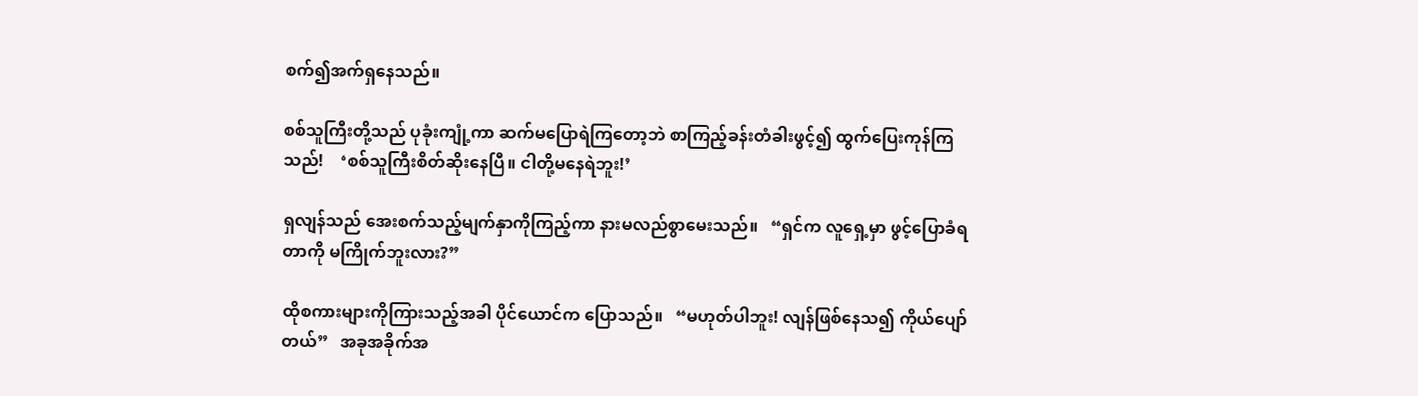စက်၍အက်ရှနေသည်။

စစ်သူကြီးတို့သည် ပုခုံးကျုံ့ကာ ဆက်မပြောရဲကြတော့ဘဲ စာကြည့်ခန်းတံခါးဖွင့်၍ ထွက်ပြေးကုန်ကြသည်!    ‘စစ်သူကြီးစိတ်ဆိုးနေပြီ။ ငါတို့မနေရဲဘူး!’

ရှလျန်သည် အေးစက်သည့်မျက်နှာကိုကြည့်ကာ နားမလည်စွာမေးသည်။   “ရှင်က လူရှေ့မှာ ဖွင့်ပြောခံရတာကို မကြိုက်ဘူးလား?”

ထိုစကားများကိုကြားသည့်အခါ ပိုင်ယောင်က ပြောသည်။   “မဟုတ်ပါဘူး! လျန်ဖြစ်နေသ၍ ကိုယ်ပျော်တယ်”   အခုအခိုက်အ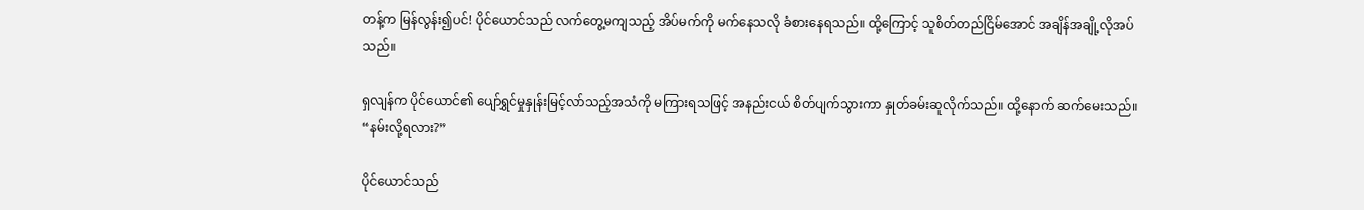တန့်က မြန်လွန်း၍ပင်! ပိုင်ယောင်သည် လက်တွေ့မကျသည့် အိပ်မက်ကို မက်နေသလို ခံစားနေရသည်။ ထို့ကြောင့် သူစိတ်တည်ငြိမ်အောင် အချိန်အချို့လိုအပ်သည်။

ရှလျန်က ပိုင်ယောင်၏ ပျော်ရွှင်မှုနှုန်းမြင့်လာ်သည့်အသံကို မကြားရသဖြင့် အနည်းငယ် စိတ်ပျက်သွားကာ နှုတ်ခမ်းဆူလိုက်သည်။ ထို့နောက် ဆက်မေးသည်။   “နမ်းလို့ရလား?”

ပိုင်ယောင်သည်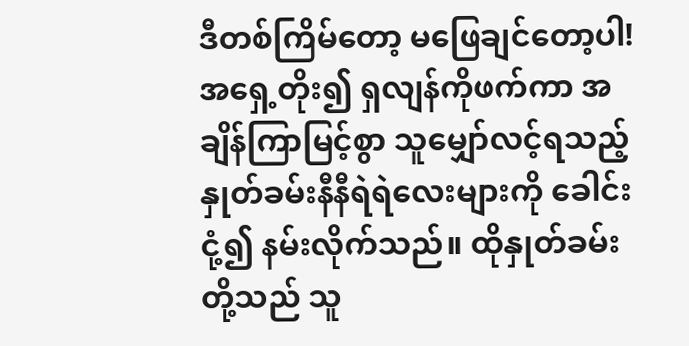ဒီတစ်ကြိမ်တော့ မဖြေချင်တော့ပါ! အရှေ့တိုး၍ ရှလျန်ကိုဖက်ကာ အချိန်ကြာမြင့်စွာ သူမျှော်လင့်ရသည့် နှုတ်ခမ်းနီနီရဲရဲလေးများကို ခေါင်းငုံ့၍ နမ်းလိုက်သည်။ ထိုနှုတ်ခမ်းတို့သည် သူ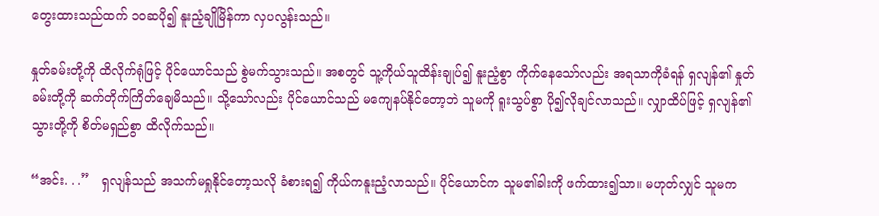တွေးထားသည်ထက် ၁၀ဆပို၍ နူးညံ့ချိုမြိန်ကာ လှပလွန်းသည်။

နှုတ်ခမ်းတို့ကို ထိလိုက်ရုံဖြင့် ပိုင်ယောင်သည် စွဲမက်သွားသည်။ အစတွင် သူ့ကိုယ်သူထိန်းချုပ်၍ နူးညံ့စွာ ကိုက်နေသော်လည်း အရသာကိုခံရန် ရှလျန်၏ နှုတ်ခမ်းတို့ကို ဆက်တိုက်ကြိတ်ချေမိသည်။ သို့သော်လည်း ပိုင်ယောင်သည် မကျေနပ်နိုင်တော့ဘဲ သူမကို ရူးသွပ်စွာ ပို၍လိုချင်လာသည်။ လျှာထိပ်ဖြင့် ရှလျန်၏ သွားတို့ကို စိတ်မရှည်စွာ ထိလိုက်သည်။

“အင်း. . .”   ရှလျန်သည် အသက်မရှုနိုင်တော့သလို ခံစားရ၍ ကိုယ်ကနူးညံ့လာသည်။ ပိုင်ယောင်က သူမ၏ခါးကို ဖက်ထား၍သာ။ မဟုတ်လျှင် သူမက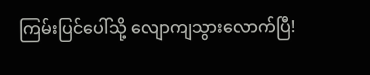ကြမ်းပြင်ပေါ်သို့ လျောကျသွားလောက်ပြီ!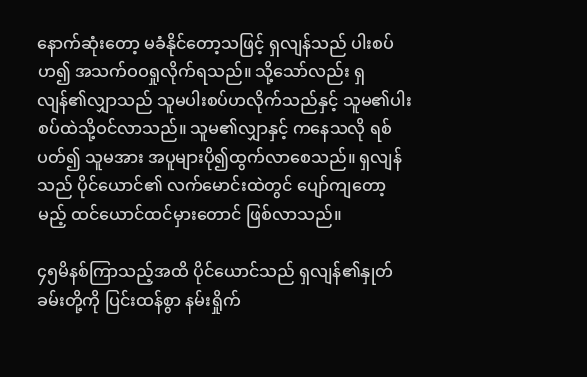နောက်ဆုံးတော့ မခံနိုင်တော့သဖြင့် ရှလျန်သည် ပါးစပ်ဟ၍ အသက်ဝဝရှုလိုက်ရသည်။ သို့သော်လည်း ရှလျန်၏လျှာသည် သူမပါးစပ်ဟလိုက်သည်နှင့် သူမ၏ပါးစပ်ထဲသို့ဝင်လာသည်။ သူမ၏လျှာနှင့် ကနေသလို ရစ်ပတ်၍ သူမအား အပူများပို၍ထွက်လာစေသည်။ ရှလျန်သည် ပိုင်ယောင်၏ လက်မောင်းထဲတွင် ပျော်ကျတော့မည့် ထင်ယောင်ထင်မှားတောင် ဖြစ်လာသည်။

၄၅မိနစ်ကြာသည့်အထိ ပိုင်ယောင်သည် ရှလျန်၏နှုတ်ခမ်းတို့ကို ပြင်းထန်စွာ နမ်းရှိုက်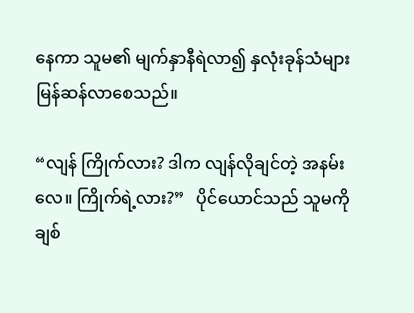နေကာ သူမ၏ မျက်နှာနီရဲလာ၍ နှလုံးခုန်သံများ မြန်ဆန်လာစေသည်။

“လျန် ကြိုက်လား? ဒါက လျန်လိုချင်တဲ့ အနမ်းလေ။ ကြိုက်ရဲ့လား?”   ပိုင်ယောင်သည် သူမကို ချစ်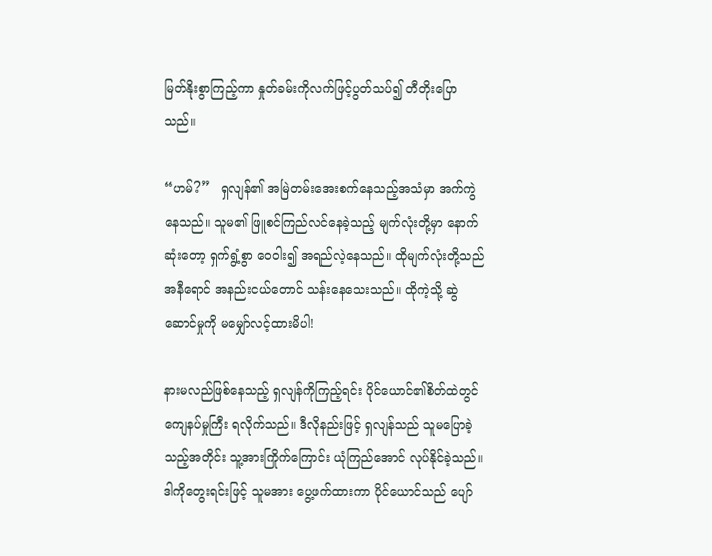မြတ်နိုးစွာကြည့်ကာ နှုတ်ခမ်းကိုလက်ဖြင့်ပွတ်သပ်၍ တီတိုးပြောသည်။

“ဟမ်?”   ရှလျန်၏ အမြဲတမ်းအေးစက်နေသည့်အသံမှာ အက်ကွဲနေသည်။ သူမ၏ ဖြူစင်ကြည်လင်နေခဲ့သည့် မျက်လုံးတို့မှာ နောက်ဆုံးတော့ ရှက်ရွံ့စွာ ဝေဝါး၍ အရည်လဲ့နေသည်။ ထိုမျက်လုံးတို့သည် အနီရောင် အနည်းငယ်တောင် သန်းနေသေးသည်။ ထိုကဲ့သို့ ဆွဲဆောင်မှုကို မမျှော်လင့်ထားမိပါ!

နားမလည်ဖြစ်နေသည့် ရှလျန်ကိုကြည့်ရင်း ပိုင်ယောင်၏စိတ်ထဲတွင် ကျေနပ်မှုကြီး ရလိုက်သည်။ ဒီလိုနည်းဖြင့် ရှလျန်သည် သူမပြောခဲ့သည့်အတိုင်း သူ့အားကြိုက်ကြောင်း ယုံကြည်အောင် လုပ်နိုင်ခဲ့သည်။ ဒါကိုတွေးရင်းဖြင့် သူမအား ပွေ့ဖက်ထားကာ ပိုင်ယောင်သည် ပျော်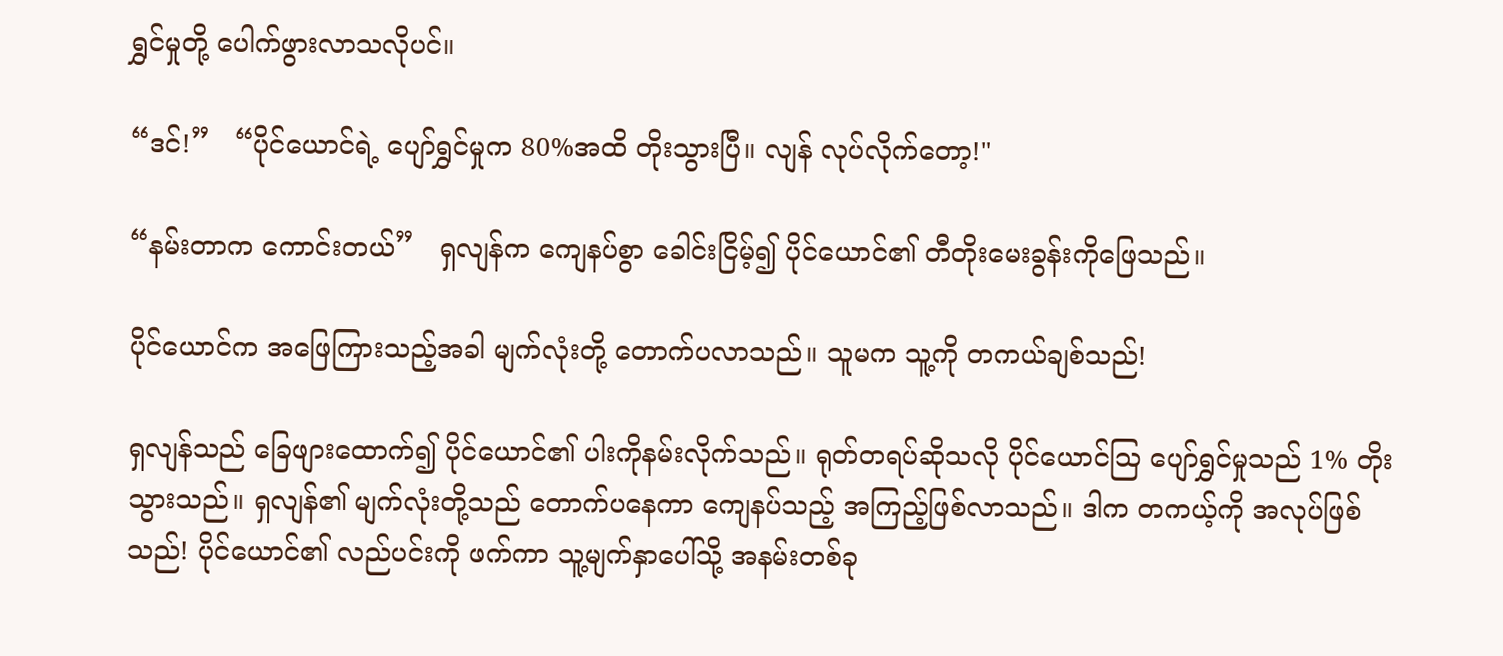ရွှင်မှုတို့ ပေါက်ဖွားလာသလိုပင်။

“ဒင်!”   “ပိုင်ယောင်ရဲ့ ပျော်ရွှင်မှုက 80%အထိ တိုးသွားပြီ။ လျန် လုပ်လိုက်တော့!"

“နမ်းတာက ကောင်းတယ်”   ရှလျန်က ကျေနပ်စွာ ခေါင်းငြိမ့်၍ ပိုင်ယောင်၏ တီတိုးမေးခွန်းကိုဖြေသည်။

ပိုင်ယောင်က အဖြေကြားသည့်အခါ မျက်လုံးတို့ တောက်ပလာသည်။ သူမက သူ့ကို တကယ်ချစ်သည်!

ရှလျန်သည် ခြေဖျားထောက်၍ ပိုင်ယောင်၏ ပါးကိုနမ်းလိုက်သည်။ ရုတ်တရပ်ဆိုသလို ပိုင်ယောင်ဩ ပျော်ရွှင်မှုသည် 1% တိုးသွားသည်။ ရှလျန်၏ မျက်လုံးတို့သည် တောက်ပနေကာ ကျေနပ်သည့် အကြည့်ဖြစ်လာသည်။ ဒါက တကယ့်ကို အလုပ်ဖြစ်သည်! ပိုင်ယောင်၏ လည်ပင်းကို ဖက်ကာ သူ့မျက်နှာပေါ်သို့ အနမ်းတစ်ခု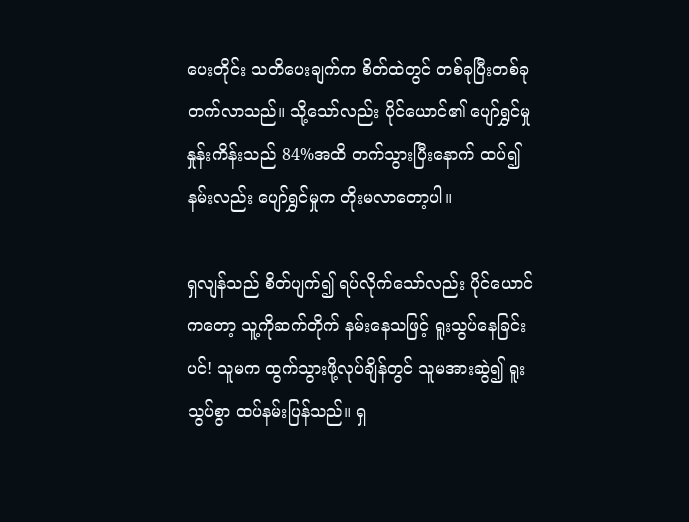ပေးတိုင်း သတိပေးချက်က စိတ်ထဲတွင် တစ်ခုပြီးတစ်ခု တက်လာသည်။ သို့သော်လည်း ပိုင်ယောင်၏ ပျော်ရွှင်မှုနှုန်းကိန်းသည် 84%အထိ တက်သွားပြီးနောက် ထပ်၍ နမ်းလည်း ပျော်ရွှင်မှုက တိုးမလာတော့ပါ။

ရှလျန်သည် စိတ်ပျက်၍ ရပ်လိုက်သော်လည်း ပိုင်ယောင်ကတော့ သူ့ကိုဆက်တိုက် နမ်းနေသဖြင့် ရူးသွပ်နေခြင်းပင်! သူမက ထွက်သွားဖို့လုပ်ချိန်တွင် သူမအားဆွဲ၍ ရူးသွပ်စွာ ထပ်နမ်းပြန်သည်။ ရှ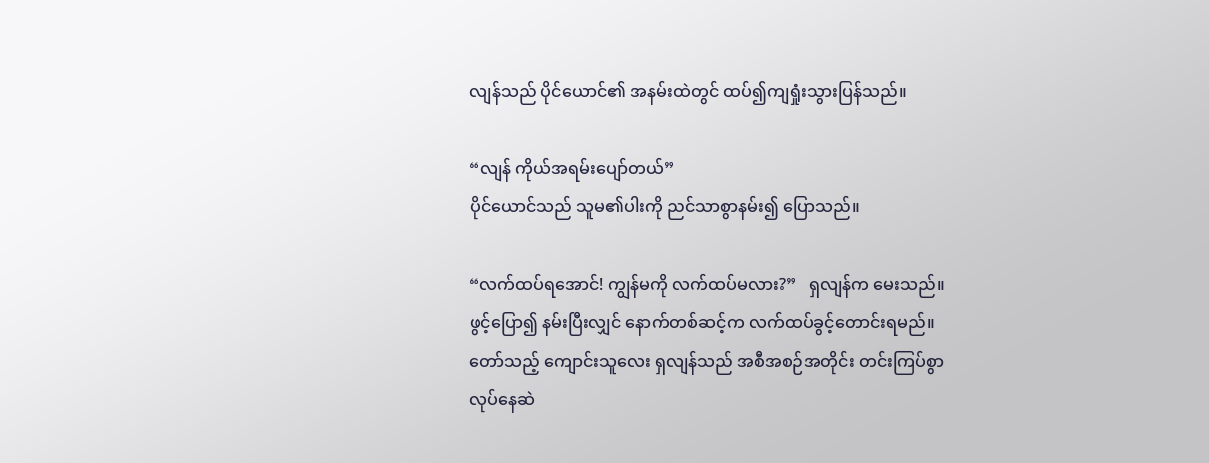လျန်သည် ပိုင်ယောင်၏ အနမ်းထဲတွင် ထပ်၍ကျရှုံးသွားပြန်သည်။

“လျန် ကိုယ်အရမ်းပျော်တယ်”
ပိုင်ယောင်သည် သူမ၏ပါးကို ညင်သာစွာနမ်း၍ ပြောသည်။

“လက်ထပ်ရအောင်! ကျွန်မကို လက်ထပ်မလား?”   ရှလျန်က မေးသည်။ ဖွင့်ပြော၍ နမ်းပြီးလျှင် နောက်တစ်ဆင့်က လက်ထပ်ခွင့်တောင်းရမည်။ တော်သည့် ကျောင်းသူလေး ရှလျန်သည် အစီအစဉ်အတိုင်း တင်းကြပ်စွာ လုပ်နေဆဲ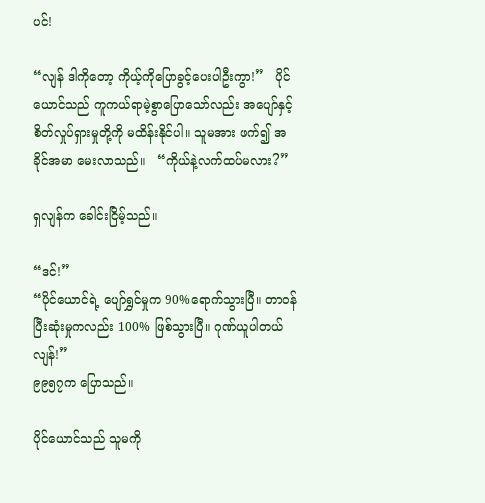ပင်!

“လျန် ဒါကိုတော့ ကိုယ့်ကိုပြောခွင့်ပေးပါဦးကွာ!”   ပိုင်ယောင်သည် ကူကယ်ရာမဲ့စွာပြောသော်လည်း အပျော်နှင့် စိတ်လှုပ်ရှားမှုတို့ကို မထိန်းနိုင်ပါ။ သူမအား ဖက်၍ အခိုင်အမာ မေးလာသည်။   “ကိုယ်နဲ့လက်ထပ်မလား?”

ရှလျန်က ခေါင်းငြိမ့်သည်။

“ဒင်!”
“ပိုင်ယောင်ရဲ့ ပျော်ရွှင်မှုက 90%ရောက်သွားပြီ။ တာဝန်ပြီးဆုံးမှုကလည်း 100% ဖြစ်သွားပြီ။ ဂုဏ်ယူပါတယ် လျန်!”
၉၉၅၇က ပြောသည်။

ပိုင်ယောင်သည် သူမကို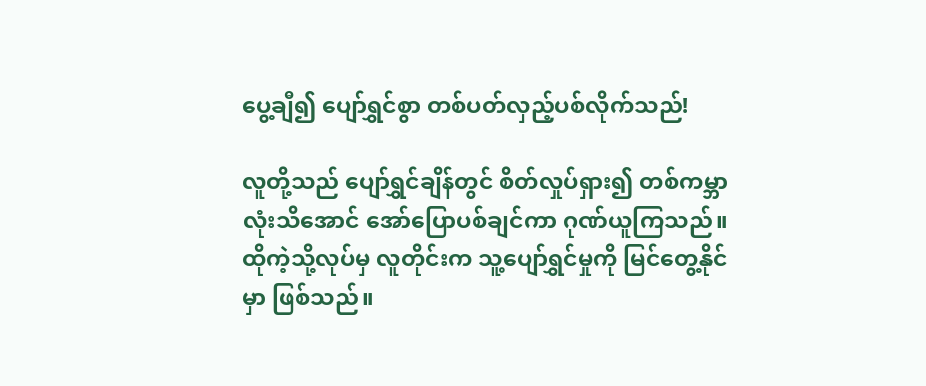ပွေ့ချီ၍ ပျော်ရွှင်စွာ တစ်ပတ်လှည့်ပစ်လိုက်သည်!

လူတို့သည် ပျော်ရွှင်ချိန်တွင် စိတ်လှုပ်ရှား၍ တစ်ကမ္ဘာလုံးသိအောင် အော်ပြောပစ်ချင်ကာ ဂုဏ်ယူကြသည်။ ထိုကဲ့သို့လုပ်မှ လူတိုင်းက သူ့ပျော်ရွှင်မှုကို မြင်တွေ့နိုင်မှာ ဖြစ်သည်။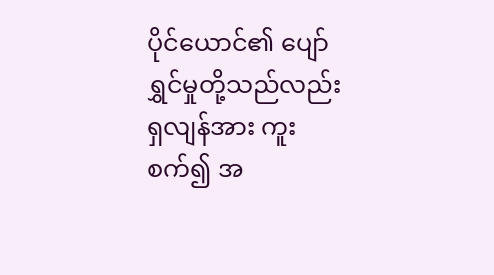ပိုင်ယောင်၏ ပျော်ရွှင်မှုတို့သည်လည်း ရှလျန်အား ကူးစက်၍ အ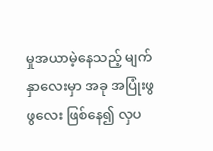မှုအယာမဲ့နေသည့် မျက်နှာလေးမှာ အခု အပြုံးဖွဖွလေး ဖြစ်နေ၍ လှပ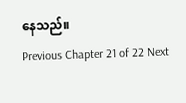နေသည်။
Previous Chapter 21 of 22 Next